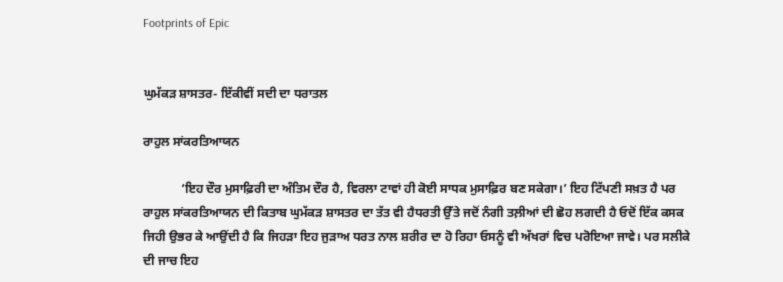Footprints of Epic


ਘੁਮੱਕੜ ਸ਼ਾਸਤਰ- ਇੱਕੀਵੀਂ ਸਦੀ ਦਾ ਧਰਾਤਲ

ਰਾਹੁਲ ਸਾਂਕਰਤਿਆਯਨ

            ‘ਇਹ ਦੌਰ ਮੁਸਾਫ਼ਿਰੀ ਦਾ ਅੰਤਿਮ ਦੌਰ ਹੈ, ਵਿਰਲਾ ਟਾਵਾਂ ਹੀ ਕੋਈ ਸਾਧਕ ਮੁਸਾਫ਼ਿਰ ਬਣ ਸਕੇਗਾ।’ ਇਹ ਟਿੱਪਣੀ ਸਖ਼ਤ ਹੈ ਪਰ ਰਾਹੁਲ ਸਾਂਕਰਤਿਆਯਨ ਦੀ ਕਿਤਾਬ ਘੁਮੱਕੜ ਸ਼ਾਸਤਰ ਦਾ ਤੱਤ ਵੀ ਹੈਧਰਤੀ ਉੱਤੇ ਜਦੋਂ ਨੰਗੀ ਤਲ਼ੀਆਂ ਦੀ ਛੋਹ ਲਗਦੀ ਹੈ ਓਦੋਂ ਇੱਕ ਕਸਕ ਜਿਹੀ ਉਭਰ ਕੇ ਆਉਂਦੀ ਹੈ ਕਿ ਜਿਹੜਾ ਇਹ ਜੁੜਾਅ ਧਰਤ ਨਾਲ ਸ਼ਰੀਰ ਦਾ ਹੋ ਰਿਹਾ ਓਸਨੂੰ ਵੀ ਅੱਖਰਾਂ ਵਿਚ ਪਰੋਇਆ ਜਾਵੇ। ਪਰ ਸਲੀਕੇ ਦੀ ਜਾਚ ਇਹ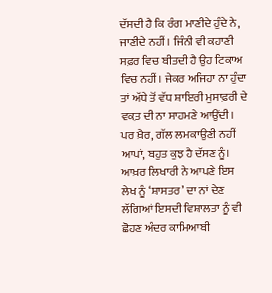ਦੱਸਦੀ ਹੈ ਕਿ ਰੰਗ ਮਾਣੀਦੇ ਹੁੰਦੇ ਨੇ, ਜਾਣੀਦੇ ਨਹੀਂ। ਜਿੰਨੀ ਵੀ ਕਹਾਣੀ ਸਫ਼ਰ ਵਿਚ ਬੀਤਦੀ ਹੈ ਉਹ ਟਿਕਾਅ ਵਿਚ ਨਹੀਂ। ਜੇਕਰ ਅਜਿਹਾ ਨਾ ਹੁੰਦਾ ਤਾਂ ਅੱਧੇ ਤੋਂ ਵੱਧ ਸ਼ਾਇਰੀ ਮੁਸਾਫ਼ਰੀ ਦੇ ਵਕ਼ਤ ਦੀ ਨਾ ਸਾਹਮਣੇ ਆਉਂਦੀ। ਪਰ ਖ਼ੈਰ, ਗੱਲ ਲਮਕਾਉਣੀ ਨਹੀਂ ਆਪਾਂ, ਬਹੁਤ ਕੁਝ ਹੈ ਦੱਸਣ ਨੂੰ। ਆਖ਼ਰ ਲਿਖਾਰੀ ਨੇ ਆਪਣੇ ਇਸ ਲੇਖ ਨੂੰ ‘ਸ਼ਾਸਤਰ’ ਦਾ ਨਾਂ ਦੇਣ ਲੱਗਿਆਂ ਇਸਦੀ ਵਿਸ਼ਾਲਤਾ ਨੂੰ ਵੀ ਛੋਹਣ ਅੰਦਰ ਕਾਮਿਆਬੀ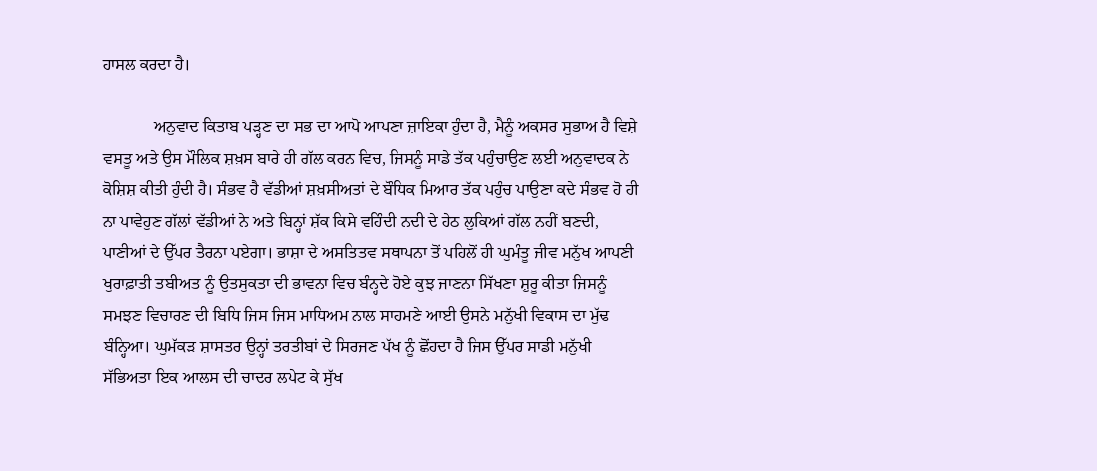ਹਾਸਲ ਕਰਦਾ ਹੈ।

            ਅਨੁਵਾਦ ਕਿਤਾਬ ਪੜ੍ਹਣ ਦਾ ਸਭ ਦਾ ਆਪੋ ਆਪਣਾ ਜ਼ਾਇਕਾ ਹੁੰਦਾ ਹੈ, ਮੈਨੂੰ ਅਕਸਰ ਸੁਭਾਅ ਹੈ ਵਿਸ਼ੇ ਵਸਤੂ ਅਤੇ ਉਸ ਮੌਲਿਕ ਸ਼ਖ਼ਸ ਬਾਰੇ ਹੀ ਗੱਲ ਕਰਨ ਵਿਚ, ਜਿਸਨੂੰ ਸਾਡੇ ਤੱਕ ਪਹੁੰਚਾਉਣ ਲਈ ਅਨੁਵਾਦਕ ਨੇ ਕੋਸ਼ਿਸ਼ ਕੀਤੀ ਹੁੰਦੀ ਹੈ। ਸੰਭਵ ਹੈ ਵੱਡੀਆਂ ਸ਼ਖ਼ਸੀਅਤਾਂ ਦੇ ਬੌਧਿਕ ਮਿਆਰ ਤੱਕ ਪਹੁੰਚ ਪਾਉਣਾ ਕਦੇ ਸੰਭਵ ਹੋ ਹੀ ਨਾ ਪਾਵੇਹੁਣ ਗੱਲਾਂ ਵੱਡੀਆਂ ਨੇ ਅਤੇ ਬਿਨ੍ਹਾਂ ਸ਼ੱਕ ਕਿਸੇ ਵਹਿੰਦੀ ਨਦੀ ਦੇ ਹੇਠ ਲੁਕਿਆਂ ਗੱਲ ਨਹੀਂ ਬਣਦੀ, ਪਾਣੀਆਂ ਦੇ ਉੱਪਰ ਤੈਰਨਾ ਪਏਗਾ। ਭਾਸ਼ਾ ਦੇ ਅਸਤਿਤਵ ਸਥਾਪਨਾ ਤੋਂ ਪਹਿਲੋਂ ਹੀ ਘੁਮੰਤੂ ਜੀਵ ਮਨੁੱਖ ਆਪਣੀ ਖੁਰਾਫ਼ਾਤੀ ਤਬੀਅਤ ਨੂੰ ਉਤਸੁਕਤਾ ਦੀ ਭਾਵਨਾ ਵਿਚ ਬੰਨ੍ਹਦੇ ਹੋਏ ਕੁਝ ਜਾਣਨਾ ਸਿੱਖਣਾ ਸ਼ੁਰੂ ਕੀਤਾ ਜਿਸਨੂੰ ਸਮਝਣ ਵਿਚਾਰਣ ਦੀ ਬਿਧਿ ਜਿਸ ਜਿਸ ਮਾਧਿਅਮ ਨਾਲ ਸਾਹਮਣੇ ਆਈ ਉਸਨੇ ਮਨੁੱਖੀ ਵਿਕਾਸ ਦਾ ਮੁੱਢ ਬੰਨ੍ਹਿਆ। ਘੁਮੱਕੜ ਸ਼ਾਸਤਰ ਉਨ੍ਹਾਂ ਤਰਤੀਬਾਂ ਦੇ ਸਿਰਜਣ ਪੱਖ ਨੂੰ ਛੋਂਹਦਾ ਹੈ ਜਿਸ ਉੱਪਰ ਸਾਡੀ ਮਨੁੱਖੀ ਸੱਭਿਅਤਾ ਇਕ ਆਲਸ ਦੀ ਚਾਦਰ ਲਪੇਟ ਕੇ ਸੁੱਖ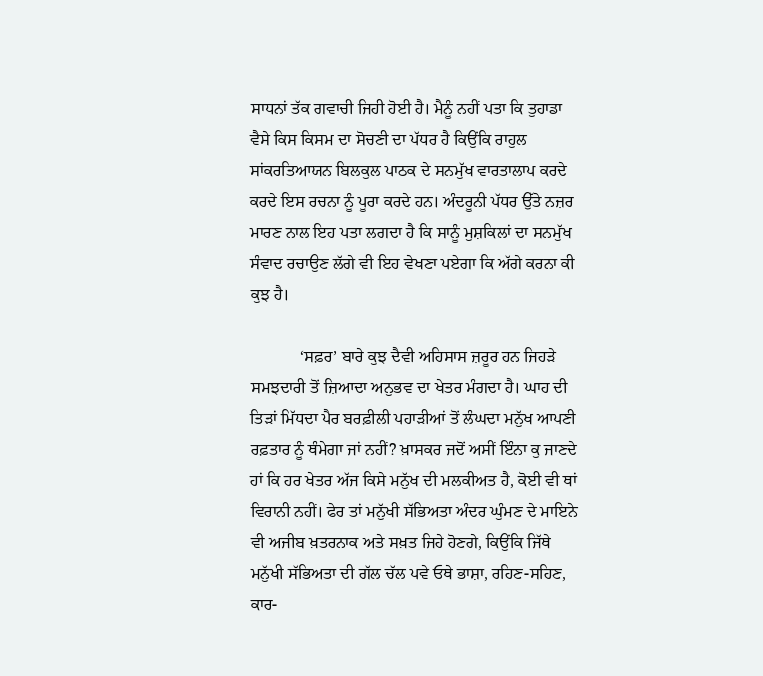ਸਾਧਨਾਂ ਤੱਕ ਗਵਾਚੀ ਜਿਹੀ ਹੋਈ ਹੈ। ਮੈਨੂੰ ਨਹੀਂ ਪਤਾ ਕਿ ਤੁਹਾਡਾ ਵੈਸੇ ਕਿਸ ਕਿਸਮ ਦਾ ਸੋਚਣੀ ਦਾ ਪੱਧਰ ਹੈ ਕਿਉਂਕਿ ਰਾਹੁਲ ਸਾਂਕਰਤਿਆਯਨ ਬਿਲਕੁਲ ਪਾਠਕ ਦੇ ਸਨਮੁੱਖ ਵਾਰਤਾਲਾਪ ਕਰਦੇ ਕਰਦੇ ਇਸ ਰਚਨਾ ਨੂੰ ਪੂਰਾ ਕਰਦੇ ਹਨ। ਅੰਦਰੂਨੀ ਪੱਧਰ ਉੱਤੇ ਨਜ਼ਰ ਮਾਰਣ ਨਾਲ ਇਹ ਪਤਾ ਲਗਦਾ ਹੈ ਕਿ ਸਾਨੂੰ ਮੁਸ਼ਕਿਲਾਂ ਦਾ ਸਨਮੁੱਖ ਸੰਵਾਦ ਰਚਾਉਣ ਲੱਗੇ ਵੀ ਇਹ ਵੇਖਣਾ ਪਏਗਾ ਕਿ ਅੱਗੇ ਕਰਨਾ ਕੀ ਕੁਝ ਹੈ।

            ‘ਸਫ਼ਰ’ ਬਾਰੇ ਕੁਝ ਦੈਵੀ ਅਹਿਸਾਸ ਜ਼ਰੂਰ ਹਨ ਜਿਹੜੇ ਸਮਝਦਾਰੀ ਤੋਂ ਜ਼ਿਆਦਾ ਅਨੁਭਵ ਦਾ ਖੇਤਰ ਮੰਗਦਾ ਹੈ। ਘਾਹ ਦੀ ਤਿੜਾਂ ਮਿੱਧਦਾ ਪੈਰ ਬਰਫ਼ੀਲੀ ਪਹਾੜੀਆਂ ਤੋਂ ਲੰਘਦਾ ਮਨੁੱਖ ਆਪਣੀ ਰਫ਼ਤਾਰ ਨੂੰ ਥੰਮੇਗਾ ਜਾਂ ਨਹੀਂ? ਖ਼ਾਸਕਰ ਜਦੋਂ ਅਸੀਂ ਇੰਨਾ ਕੁ ਜਾਣਦੇ ਹਾਂ ਕਿ ਹਰ ਖੇਤਰ ਅੱਜ ਕਿਸੇ ਮਨੁੱਖ ਦੀ ਮਲਕੀਅਤ ਹੈ, ਕੋਈ ਵੀ ਥਾਂ ਵਿਰਾਨੀ ਨਹੀਂ। ਫੇਰ ਤਾਂ ਮਨੁੱਖੀ ਸੱਭਿਅਤਾ ਅੰਦਰ ਘੁੰਮਣ ਦੇ ਮਾਇਨੇ ਵੀ ਅਜੀਬ ਖ਼ਤਰਨਾਕ ਅਤੇ ਸਖ਼ਤ ਜਿਹੇ ਹੋਣਗੇ, ਕਿਉਂਕਿ ਜਿੱਥੇ ਮਨੁੱਖੀ ਸੱਭਿਅਤਾ ਦੀ ਗੱਲ ਚੱਲ ਪਵੇ ਓਥੇ ਭਾਸ਼ਾ, ਰਹਿਣ-ਸਹਿਣ, ਕਾਰ-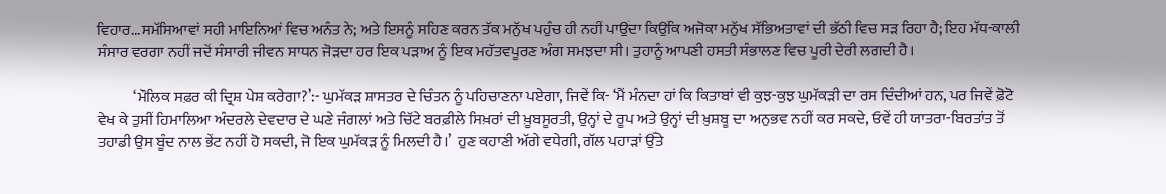ਵਿਹਾਰ...ਸਮੱਸਿਆਵਾਂ ਸਹੀ ਮਾਇਨਿਆਂ ਵਿਚ ਅਨੰਤ ਨੇ; ਅਤੇ ਇਸਨੂੰ ਸਹਿਣ ਕਰਨ ਤੱਕ ਮਨੁੱਖ ਪਹੁੰਚ ਹੀ ਨਹੀਂ ਪਾਉਂਦਾ ਕਿਉਂਕਿ ਅਜੋਕਾ ਮਨੁੱਖ ਸੱਭਿਅਤਾਵਾਂ ਦੀ ਭੱਠੀ ਵਿਚ ਸੜ ਰਿਹਾ ਹੈ; ਇਹ ਮੱਧ-ਕਾਲੀ ਸੰਸਾਰ ਵਰਗਾ ਨਹੀਂ ਜਦੋਂ ਸੰਸਾਰੀ ਜੀਵਨ ਸਾਧਨ ਜੋੜਦਾ ਹਰ ਇਕ ਪੜਾਅ ਨੂੰ ਇਕ ਮਹੱਤਵਪੂਰਣ ਅੰਗ ਸਮਝਦਾ ਸੀ। ਤੁਹਾਨੂੰ ਆਪਣੀ ਹਸਤੀ ਸੰਭਾਲਣ ਵਿਚ ਪੂਰੀ ਦੇਰੀ ਲਗਦੀ ਹੈ।

            ‘ਮੌਲਿਕ ਸਫ਼ਰ ਕੀ ਦ੍ਰਿਸ਼ ਪੇਸ਼ ਕਰੇਗਾ?’:- ਘੁਮੱਕੜ ਸ਼ਾਸਤਰ ਦੇ ਚਿੰਤਨ ਨੂੰ ਪਹਿਚਾਣਨਾ ਪਏਗਾ, ਜਿਵੇਂ ਕਿ- ‘ਮੈਂ ਮੰਨਦਾ ਹਾਂ ਕਿ ਕਿਤਾਬਾਂ ਵੀ ਕੁਝ-ਕੁਝ ਘੁਮੱਕੜੀ ਦਾ ਰਸ ਦਿੰਦੀਆਂ ਹਨ, ਪਰ ਜਿਵੇਂ ਫ਼ੋਟੋ ਵੇਖ ਕੇ ਤੁਸੀਂ ਹਿਮਾਲਿਆ ਅੰਦਰਲੇ ਦੇਵਦਾਰ ਦੇ ਘਣੇ ਜੰਗਲਾਂ ਅਤੇ ਚਿੱਟੇ ਬਰਫ਼ੀਲੇ ਸਿਖ਼ਰਾਂ ਦੀ ਖ਼ੂਬਸੂਰਤੀ, ਉਨ੍ਹਾਂ ਦੇ ਰੂਪ ਅਤੇ ਉਨ੍ਹਾਂ ਦੀ ਖ਼ੁਸ਼ਬੂ ਦਾ ਅਨੁਭਵ ਨਹੀਂ ਕਰ ਸਕਦੇ, ਓਵੇਂ ਹੀ ਯਾਤਰਾ-ਬਿਰਤਾਂਤ ਤੋਂ ਤਹਾਡੀ ਉਸ ਬੂੰਦ ਨਾਲ ਭੇਂਟ ਨਹੀਂ ਹੋ ਸਕਦੀ, ਜੋ ਇਕ ਘੁਮੱਕੜ ਨੂੰ ਮਿਲਦੀ ਹੈ।’  ਹੁਣ ਕਹਾਣੀ ਅੱਗੇ ਵਧੇਗੀ, ਗੱਲ ਪਹਾੜਾਂ ਉੱਤੇ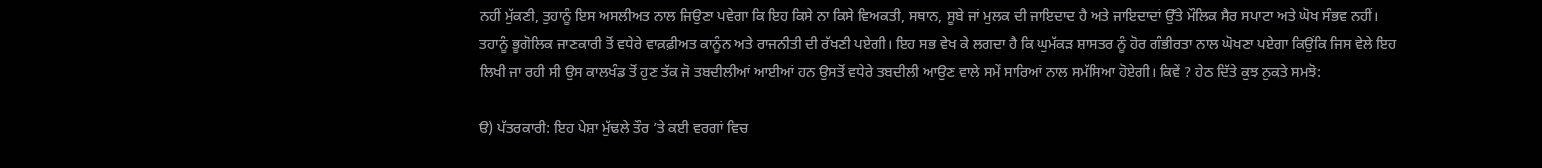ਨਹੀਂ ਮੁੱਕਣੀ, ਤੁਹਾਨੂੰ ਇਸ ਅਸਲੀਅਤ ਨਾਲ ਜਿਉਣਾ ਪਵੇਗਾ ਕਿ ਇਹ ਕਿਸੇ ਨਾ ਕਿਸੇ ਵਿਅਕਤੀ, ਸਥਾਨ, ਸੂਬੇ ਜਾਂ ਮੁਲਕ ਦੀ ਜਾਇਦਾਦ ਹੈ ਅਤੇ ਜਾਇਦਾਦਾਂ ਉੱਤੇ ਮੌਲਿਕ ਸੈਰ ਸਪਾਟਾ ਅਤੇ ਘੋਖ ਸੰਭਵ ਨਹੀਂ। ਤਹਾਨੂੰ ਭੂਗੋਲਿਕ ਜਾਣਕਾਰੀ ਤੋਂ ਵਧੇਰੇ ਵਾਕ਼ਫ਼ੀਅਤ ਕਾਨੂੰਨ ਅਤੇ ਰਾਜਨੀਤੀ ਦੀ ਰੱਖਣੀ ਪਏਗੀ। ਇਹ ਸਭ ਵੇਖ ਕੇ ਲਗਦਾ ਹੈ ਕਿ ਘੁਮੱਕੜ ਸ਼ਾਸਤਰ ਨੂੰ ਹੋਰ ਗੰਭੀਰਤਾ ਨਾਲ ਘੋਖਣਾ ਪਏਗਾ ਕਿਉਂਕਿ ਜਿਸ ਵੇਲੇ ਇਹ ਲਿਖੀ ਜਾ ਰਹੀ ਸੀ ਉਸ ਕਾਲਖੰਡ ਤੋਂ ਹੁਣ ਤੱਕ ਜੋ ਤਬਦੀਲੀਆਂ ਆਈਆਂ ਹਨ ਉਸਤੋਂ ਵਧੇਰੇ ਤਬਦੀਲੀ ਆਉਣ ਵਾਲੇ ਸਮੇਂ ਸਾਰਿਆਂ ਨਾਲ ਸਮੱਸਿਆ ਹੋਏਗੀ। ਕਿਵੇਂ ? ਹੇਠ ਦਿੱਤੇ ਕੁਝ ਨੁਕਤੇ ਸਮਝੋ:

ੳ) ਪੱਤਰਕਾਰੀ: ਇਹ ਪੇਸ਼ਾ ਮੁੱਢਲੇ ਤੌਰ ’ਤੇ ਕਈ ਵਰਗਾਂ ਵਿਚ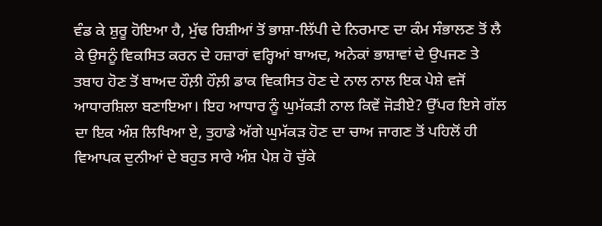ਵੰਡ ਕੇ ਸ਼ੁਰੂ ਹੋਇਆ ਹੈ, ਮੁੱਢ ਰਿਸ਼ੀਆਂ ਤੋਂ ਭਾਸ਼ਾ-ਲਿੱਪੀ ਦੇ ਨਿਰਮਾਣ ਦਾ ਕੰਮ ਸੰਭਾਲਣ ਤੋਂ ਲੈ ਕੇ ਉਸਨੂੰ ਵਿਕਸਿਤ ਕਰਨ ਦੇ ਹਜ਼ਾਰਾਂ ਵਰ੍ਹਿਆਂ ਬਾਅਦ, ਅਨੇਕਾਂ ਭਾਸ਼ਾਵਾਂ ਦੇ ਉਪਜਣ ਤੇ ਤਬਾਹ ਹੋਣ ਤੋਂ ਬਾਅਦ ਹੌਲ਼ੀ ਹੌਲ਼ੀ ਡਾਕ ਵਿਕਸਿਤ ਹੋਣ ਦੇ ਨਾਲ ਨਾਲ ਇਕ ਪੇਸ਼ੇ ਵਜੋਂ ਆਧਾਰਸ਼ਿਲਾ ਬਣਾਇਆ। ਇਹ ਆਧਾਰ ਨੂੰ ਘੁਮੱਕੜੀ ਨਾਲ ਕਿਵੇਂ ਜੋੜੀਏ? ਉੱਪਰ ਇਸੇ ਗੱਲ ਦਾ ਇਕ ਅੰਸ਼ ਲਿਖਿਆ ਏ, ਤੁਹਾਡੇ ਅੱਗੇ ਘੁਮੱਕੜ ਹੋਣ ਦਾ ਚਾਅ ਜਾਗਣ ਤੋਂ ਪਹਿਲੋਂ ਹੀ ਵਿਆਪਕ ਦੁਨੀਆਂ ਦੇ ਬਹੁਤ ਸਾਰੇ ਅੰਸ਼ ਪੇਸ਼ ਹੋ ਚੁੱਕੇ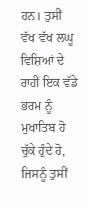ਹਨ। ਤੁਸੀਂ ਵੱਖ ਵੱਖ ਲਘੂ ਵਿਸ਼ਿਆਂ ਦੇ ਰਾਹੀਂ ਇਕ ਵੱਡੇ ਭਰਮ ਨੂੰ ਮੁਖਾਤਿਬ ਹੋ ਚੁੱਕੇ ਹੁੰਦੇ ਹੋ, ਜਿਸਨੂੰ ਤੁਸੀਂ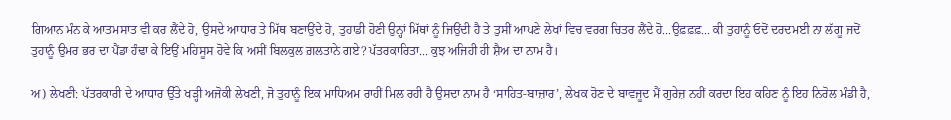ਗਿਆਨ ਮੰਨ ਕੇ ਆਤਮਸਾਤ ਵੀ ਕਰ ਲੈਂਦੇ ਹੋ, ਉਸਦੇ ਆਧਾਰ ਤੇ ਮਿੱਥ ਬਣਾਉਂਦੇ ਹੋ, ਤੁਹਾਡੀ ਹੋਣੀ ਉਨ੍ਹਾਂ ਮਿੱਥਾਂ ਨੂੰ ਜਿਉਂਦੀ ਹੈ ਤੇ ਤੁਸੀਂ ਆਪਣੇ ਲੇਖਾਂ ਵਿਚ ਵਰਗ ਚਿਤਰ ਲੈਂਦੇ ਹੋ...ਉਫ਼ਫ਼ਫ਼... ਕੀ ਤੁਹਾਨੂੰ ਓਦੋਂ ਦਰਦਮਈ ਨਾ ਲੱਗੂ ਜਦੋਂ ਤੁਹਾਨੂੰ ਉਮਰ ਭਰ ਦਾ ਪੈਂਡਾ ਹੰਢਾ ਕੇ ਇਉਂ ਮਹਿਸੂਸ ਹੋਵੇ ਕਿ ਅਸੀਂ ਬਿਲਕੁਲ ਗ਼ਲਤਾਨੇ ਗਏ? ਪੱਤਰਕਾਰਿਤਾ... ਕੁਝ ਅਜਿਹੀ ਹੀ ਸ਼ੈਅ ਦਾ ਨਾਮ ਹੈ।

ਅ) ਲੇਖਣੀ: ਪੱਤਰਕਾਰੀ ਦੇ ਆਧਾਰ ਉੱਤੇ ਖੜ੍ਹੀ ਅਜੋਕੀ ਲੇਖਣੀ, ਜੋ ਤੁਹਾਨੂੰ ਇਕ ਮਾਧਿਅਮ ਰਾਹੀਂ ਮਿਲ ਰਹੀ ਹੈ ਉਸਦਾ ਨਾਮ ਹੈ ‘ਸਾਹਿਤ-ਬਾਜ਼ਾਰ’, ਲੇਖਕ ਹੋਣ ਦੇ ਬਾਵਜੂਦ ਮੈਂ ਗੁਰੇਜ਼ ਨਹੀਂ ਕਰਦਾ ਇਹ ਕਹਿਣ ਨੂੰ ਇਹ ਨਿਰੋਲ ਮੰਡੀ ਹੈ,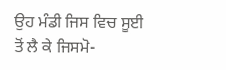ਉਹ ਮੰਡੀ ਜਿਸ ਵਿਚ ਸੂਈ ਤੋਂ ਲੈ ਕੇ ਜਿਸਮੋ-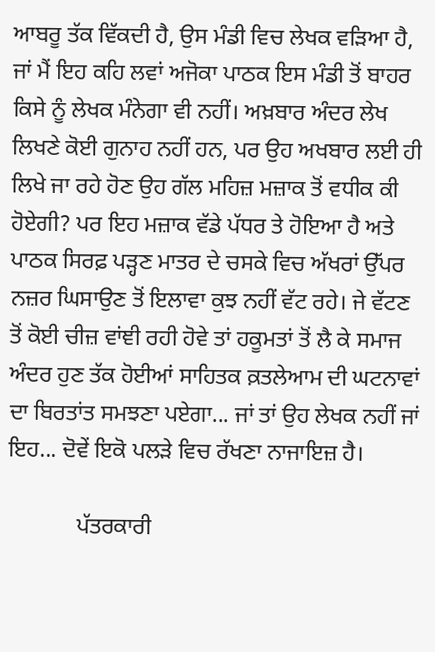ਆਬਰੂ ਤੱਕ ਵਿੱਕਦੀ ਹੈ, ਉਸ ਮੰਡੀ ਵਿਚ ਲੇਖਕ ਵੜਿਆ ਹੈ, ਜਾਂ ਮੈਂ ਇਹ ਕਹਿ ਲਵਾਂ ਅਜੋਕਾ ਪਾਠਕ ਇਸ ਮੰਡੀ ਤੋਂ ਬਾਹਰ ਕਿਸੇ ਨੂੰ ਲੇਖਕ ਮੰਨੇਗਾ ਵੀ ਨਹੀਂ। ਅਖ਼ਬਾਰ ਅੰਦਰ ਲੇਖ ਲਿਖਣੇ ਕੋਈ ਗੁਨਾਹ ਨਹੀਂ ਹਨ, ਪਰ ਉਹ ਅਖਬਾਰ ਲਈ ਹੀ ਲਿਖੇ ਜਾ ਰਹੇ ਹੋਣ ਉਹ ਗੱਲ ਮਹਿਜ਼ ਮਜ਼ਾਕ ਤੋਂ ਵਧੀਕ ਕੀ ਹੋਏਗੀ? ਪਰ ਇਹ ਮਜ਼ਾਕ ਵੱਡੇ ਪੱਧਰ ਤੇ ਹੋਇਆ ਹੈ ਅਤੇ ਪਾਠਕ ਸਿਰਫ਼ ਪੜ੍ਹਣ ਮਾਤਰ ਦੇ ਚਸਕੇ ਵਿਚ ਅੱਖਰਾਂ ਉੱਪਰ ਨਜ਼ਰ ਘਿਸਾਉਣ ਤੋਂ ਇਲਾਵਾ ਕੁਝ ਨਹੀਂ ਵੱਟ ਰਹੇ। ਜੇ ਵੱਟਣ ਤੋਂ ਕੋਈ ਚੀਜ਼ ਵਾਂਞੀ ਰਹੀ ਹੋਵੇ ਤਾਂ ਹਕੂਮਤਾਂ ਤੋਂ ਲੈ ਕੇ ਸਮਾਜ ਅੰਦਰ ਹੁਣ ਤੱਕ ਹੋਈਆਂ ਸਾਹਿਤਕ ਕ਼ਤਲੇਆਮ ਦੀ ਘਟਨਾਵਾਂ ਦਾ ਬਿਰਤਾਂਤ ਸਮਝਣਾ ਪਏਗਾ... ਜਾਂ ਤਾਂ ਉਹ ਲੇਖਕ ਨਹੀਂ ਜਾਂ ਇਹ... ਦੋਵੇਂ ਇਕੋ ਪਲੜੇ ਵਿਚ ਰੱਖਣਾ ਨਾਜਾਇਜ਼ ਹੈ।

            ਪੱਤਰਕਾਰੀ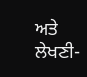ਅਤੇ ਲੇਖਣੀ-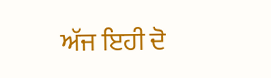ਅੱਜ ਇਹੀ ਦੋ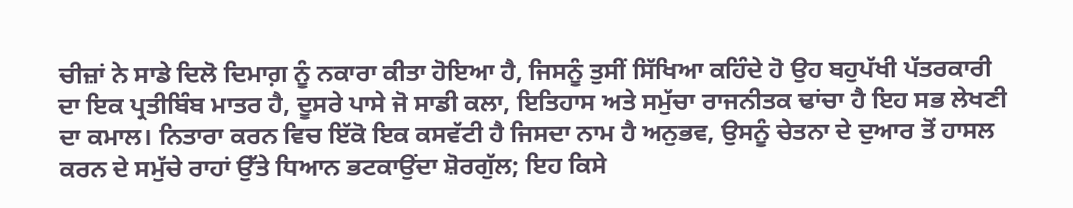ਚੀਜ਼ਾਂ ਨੇ ਸਾਡੇ ਦਿਲੋ ਦਿਮਾਗ਼ ਨੂੰ ਨਕਾਰਾ ਕੀਤਾ ਹੋਇਆ ਹੈ, ਜਿਸਨੂੰ ਤੁਸੀਂ ਸਿੱਖਿਆ ਕਹਿੰਦੇ ਹੋ ਉਹ ਬਹੁਪੱਖੀ ਪੱਤਰਕਾਰੀ ਦਾ ਇਕ ਪ੍ਰਤੀਬਿੰਬ ਮਾਤਰ ਹੈ, ਦੂਸਰੇ ਪਾਸੇ ਜੋ ਸਾਡੀ ਕਲਾ, ਇਤਿਹਾਸ ਅਤੇ ਸਮੁੱਚਾ ਰਾਜਨੀਤਕ ਢਾਂਚਾ ਹੈ ਇਹ ਸਭ ਲੇਖਣੀ ਦਾ ਕਮਾਲ। ਨਿਤਾਰਾ ਕਰਨ ਵਿਚ ਇੱਕੋ ਇਕ ਕਸਵੱਟੀ ਹੈ ਜਿਸਦਾ ਨਾਮ ਹੈ ਅਨੁਭਵ, ਉਸਨੂੰ ਚੇਤਨਾ ਦੇ ਦੁਆਰ ਤੋਂ ਹਾਸਲ ਕਰਨ ਦੇ ਸਮੁੱਚੇ ਰਾਹਾਂ ਉੱਤੇ ਧਿਆਨ ਭਟਕਾਉਂਦਾ ਸ਼ੋਰਗੁੱਲ; ਇਹ ਕਿਸੇ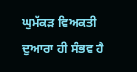ਘੁਮੱਕੜ ਵਿਅਕਤੀ ਦੁਆਰਾ ਹੀ ਸੰਭਵ ਹੈ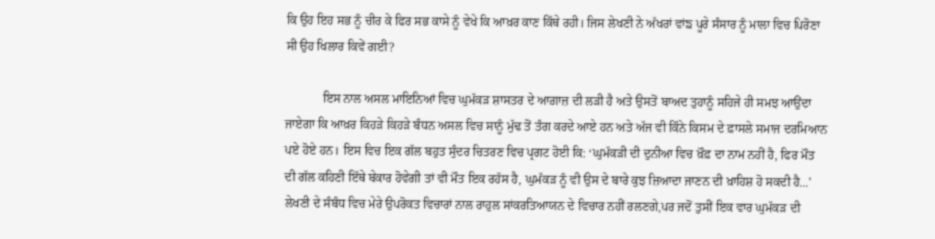ਕਿ ਉਹ ਇਹ ਸਭ ਨੂੰ ਚੀਰ ਕੇ ਫਿਰ ਸਭ ਕਾਸੇ ਨੂੰ ਵੇਖੇ ਕਿ ਆਖ਼ਰ ਕਾਣ ਕਿੱਥੇ ਰਹੀ। ਜਿਸ ਲੇਖਣੀ ਨੇ ਅੱਖਰਾਂ ਵਾਂਙ ਪੂਰੇ ਸੰਸਾਰ ਨੂੰ ਮਾਲਾ ਵਿਚ ਪਿਰੋਣਾ ਸੀ ਉਹ ਖਿਲਾਰ ਕਿਵੇਂ ਗਈ?

            ਇਸ ਨਾਲ ਅਸਲ ਮਾਇਨਿਆਂ ਵਿਚ ਘੁਮੱਕੜ ਸ਼ਾਸਤਰ ਦੇ ਆਗ਼ਾਜ਼ ਦੀ ਲੜੀ ਹੈ ਅਤੇ ਉਸਤੋਂ ਬਾਅਦ ਤੁਹਾਨੂੰ ਸਹਿਜੇ ਹੀ ਸਮਝ ਆਉਂਦਾ ਜਾਏਗਾ ਕਿ ਆਖ਼ਰ ਕਿਹੜੇ ਕਿਹੜੇ ਬੰਧਨ ਅਸਲ ਵਿਚ ਸਾਨੂੰ ਮੁੱਢ ਤੋਂ ਤੰਗ ਕਰਦੇ ਆਏ ਹਨ ਅਤੇ ਅੱਜ ਵੀ ਕਿੰਨੇ ਕਿਸਮ ਦੇ ਫ਼ਾਸਲੇ ਸਮਾਜ ਦਰਮਿਆਨ ਪਏ ਹੋਏ ਹਨ। ਇਸ ਵਿਚ ਇਕ ਗੱਲ ਬਹੁਤ ਸੁੰਦਰ ਚਿਤਰਣ ਵਿਚ ਪ੍ਰਗਟ ਹੋਈ ਕਿ: ‘ਘੁਮੱਕੜੀ ਦੀ ਦੁਨੀਆ ਵਿਚ ਖ਼ੌਫ਼ ਦਾ ਨਾਮ ਨਹੀਂ ਹੈ, ਫਿਰ ਮੌਤ ਦੀ ਗੱਲ ਕਹਿਣੀ ਇੱਥੇ ਬੇਕਾਰ ਹੋਵੇਗੀ ਤਾਂ ਵੀ ਮੌਤ ਇਕ ਰਹੱਸ ਹੈ, ਘੁਮੱਕੜ ਨੂੰ ਵੀ ਉਸ ਦੇ ਬਾਰੇ ਕੁਝ ਜ਼ਿਆਦਾ ਜਾਣਨ ਦੀ ਖ਼ਾਹਿਸ਼ ਹੋ ਸਕਦੀ ਹੈ...’ ਲੇਖਣੀ ਦੇ ਸੰਬੰਧ ਵਿਚ ਮੇਰੇ ਉਪਰੋਕਤ ਵਿਚਾਰਾਂ ਨਾਲ ਰਾਹੁਲ ਸਾਂਕਰਤਿਆਯਨ ਦੇ ਵਿਚਾਰ ਨਹੀਂ ਰਲਣਗੇ,ਪਰ ਜਦੋਂ ਤੁਸੀਂ ਇਕ ਵਾਰ ਘੁਮੱਕੜ ਦੀ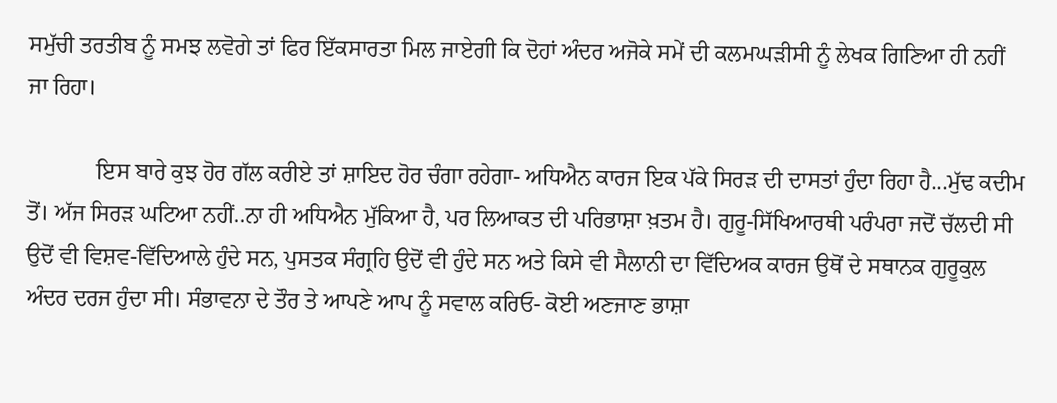ਸਮੁੱਚੀ ਤਰਤੀਬ ਨੂੰ ਸਮਝ ਲਵੋਗੇ ਤਾਂ ਫਿਰ ਇੱਕਸਾਰਤਾ ਮਿਲ ਜਾਏਗੀ ਕਿ ਦੋਹਾਂ ਅੰਦਰ ਅਜੋਕੇ ਸਮੇਂ ਦੀ ਕਲਮਘੜੀਸੀ ਨੂੰ ਲੇਖਕ ਗਿਣਿਆ ਹੀ ਨਹੀਂ ਜਾ ਰਿਹਾ।

            ਇਸ ਬਾਰੇ ਕੁਝ ਹੋਰ ਗੱਲ ਕਰੀਏ ਤਾਂ ਸ਼ਾਇਦ ਹੋਰ ਚੰਗਾ ਰਹੇਗਾ- ਅਧਿਐਨ ਕਾਰਜ ਇਕ ਪੱਕੇ ਸਿਰੜ ਦੀ ਦਾਸਤਾਂ ਹੁੰਦਾ ਰਿਹਾ ਹੈ...ਮੁੱਢ ਕਦੀਮ ਤੋਂ। ਅੱਜ ਸਿਰੜ ਘਟਿਆ ਨਹੀਂ..ਨਾ ਹੀ ਅਧਿਐਨ ਮੁੱਕਿਆ ਹੈ, ਪਰ ਲਿਆਕਤ ਦੀ ਪਰਿਭਾਸ਼ਾ ਖ਼ਤਮ ਹੈ। ਗੁਰੂ-ਸਿੱਖਿਆਰਥੀ ਪਰੰਪਰਾ ਜਦੋਂ ਚੱਲਦੀ ਸੀ ਉਦੋਂ ਵੀ ਵਿਸ਼ਵ-ਵਿੱਦਿਆਲੇ ਹੁੰਦੇ ਸਨ, ਪੁਸਤਕ ਸੰਗ੍ਰਹਿ ਉਦੋਂ ਵੀ ਹੁੰਦੇ ਸਨ ਅਤੇ ਕਿਸੇ ਵੀ ਸੈਲਾਨੀ ਦਾ ਵਿੱਦਿਅਕ ਕਾਰਜ ਉਥੋਂ ਦੇ ਸਥਾਨਕ ਗੁਰੂਕੁਲ ਅੰਦਰ ਦਰਜ ਹੁੰਦਾ ਸੀ। ਸੰਭਾਵਨਾ ਦੇ ਤੌਰ ਤੇ ਆਪਣੇ ਆਪ ਨੂੰ ਸਵਾਲ ਕਰਿਓ- ਕੋਈ ਅਣਜਾਣ ਭਾਸ਼ਾ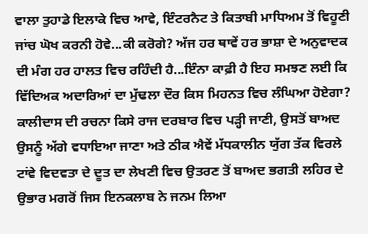ਵਾਲਾ ਤੁਹਾਡੇ ਇਲਾਕੇ ਵਿਚ ਆਵੇ, ਇੰਟਰਨੈਟ ਤੇ ਕਿਤਾਬੀ ਮਾਧਿਅਮ ਤੋਂ ਵਿਹੂਣੀ ਜਾਂਚ ਘੋਖ ਕਰਨੀ ਹੋਵੇ...ਕੀ ਕਰੋਗੇ? ਅੱਜ ਹਰ ਥਾਵੇਂ ਹਰ ਭਾਸ਼ਾ ਦੇ ਅਨੁਵਾਦਕ ਦੀ ਮੰਗ ਹਰ ਹਾਲਤ ਵਿਚ ਰਹਿੰਦੀ ਹੈ...ਇੰਨਾ ਕਾਫ਼ੀ ਹੈ ਇਹ ਸਮਝਣ ਲਈ ਕਿ ਵਿੱਦਿਅਕ ਅਦਾਰਿਆਂ ਦਾ ਮੁੱਢਲਾ ਦੌਰ ਕਿਸ ਮਿਹਨਤ ਵਿਚ ਲੰਘਿਆ ਹੋਏਗਾ? ਕਾਲੀਦਾਸ ਦੀ ਰਚਨਾ ਕਿਸੇ ਰਾਜ ਦਰਬਾਰ ਵਿਚ ਪੜ੍ਹੀ ਜਾਣੀ, ਉਸਤੋਂ ਬਾਅਦ ਉਸਨੂੰ ਅੱਗੇ ਵਧਾਇਆ ਜਾਣਾ ਅਤੇ ਠੀਕ ਐਵੇਂ ਮੱਧਕਾਲੀਨ ਯੁੱਗ ਤੱਕ ਵਿਰਲੇ ਟਾਂਵੇ ਵਿਦਵਤਾ ਦੇ ਦੂਤ ਦਾ ਲੇਖਣੀ ਵਿਚ ਉਤਰਣ ਤੋਂ ਬਾਅਦ ਭਗਤੀ ਲਹਿਰ ਦੇ ਉਭਾਰ ਮਗਰੋਂ ਜਿਸ ਇਨਕਲਾਬ ਨੇ ਜਨਮ ਲਿਆ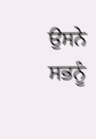ਉਸਨੇ ਸਭਨੂੰ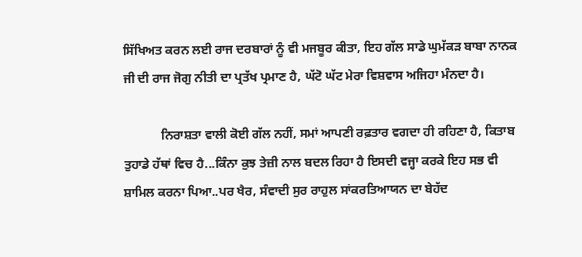ਸਿੱਖਿਅਤ ਕਰਨ ਲਈ ਰਾਜ ਦਰਬਾਰਾਂ ਨੂੰ ਵੀ ਮਜਬੂਰ ਕੀਤਾ, ਇਹ ਗੱਲ ਸਾਡੇ ਘੁਮੱਕੜ ਬਾਬਾ ਨਾਨਕ ਜੀ ਦੀ ਰਾਜ ਜੋਗੁ ਨੀਤੀ ਦਾ ਪ੍ਰਤੱਖ ਪ੍ਰਮਾਣ ਹੈ, ਘੱਟੋ ਘੱਟ ਮੇਰਾ ਵਿਸ਼ਵਾਸ ਅਜਿਹਾ ਮੰਨਦਾ ਹੈ।

            ਨਿਰਾਸ਼ਤਾ ਵਾਲੀ ਕੋਈ ਗੱਲ ਨਹੀਂ, ਸਮਾਂ ਆਪਣੀ ਰਫ਼ਤਾਰ ਵਗਦਾ ਹੀ ਰਹਿਣਾ ਹੈ, ਕਿਤਾਬ ਤੁਹਾਡੇ ਹੱਥਾਂ ਵਿਚ ਹੈ...ਕਿੰਨਾ ਕੁਝ ਤੇਜ਼ੀ ਨਾਲ ਬਦਲ ਰਿਹਾ ਹੈ ਇਸਦੀ ਵਜ੍ਹਾ ਕਰਕੇ ਇਹ ਸਭ ਵੀ ਸ਼ਾਮਿਲ ਕਰਨਾ ਪਿਆ..ਪਰ ਖੈਰ, ਸੰਵਾਦੀ ਸੁਰ ਰਾਹੁਲ ਸਾਂਕਰਤਿਆਯਨ ਦਾ ਬੇਹੱਦ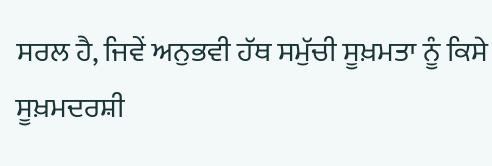ਸਰਲ ਹੈ, ਜਿਵੇਂ ਅਨੁਭਵੀ ਹੱਥ ਸਮੁੱਚੀ ਸੂਖ਼ਮਤਾ ਨੂੰ ਕਿਸੇ ਸੂਖ਼ਮਦਰਸ਼ੀ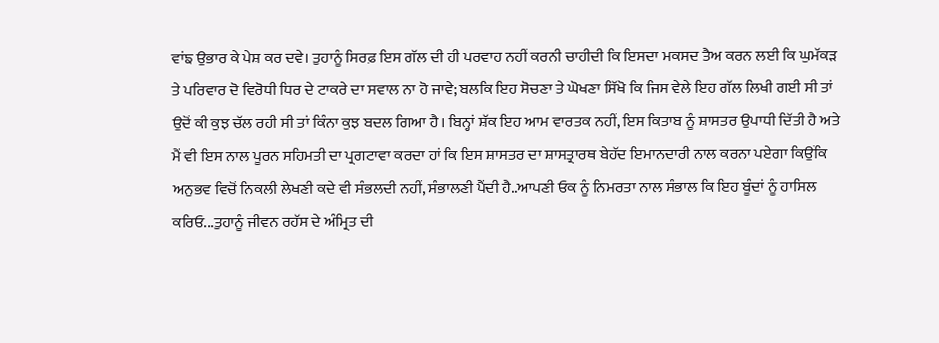ਵਾਂਙ ਉਭਾਰ ਕੇ ਪੇਸ਼ ਕਰ ਦਵੇ। ਤੁਹਾਨੂੰ ਸਿਰਫ਼ ਇਸ ਗੱਲ ਦੀ ਹੀ ਪਰਵਾਹ ਨਹੀਂ ਕਰਨੀ ਚਾਹੀਦੀ ਕਿ ਇਸਦਾ ਮਕਸਦ ਤੈਅ ਕਰਨ ਲਈ ਕਿ ਘੁਮੱਕੜ ਤੇ ਪਰਿਵਾਰ ਦੋ ਵਿਰੋਧੀ ਧਿਰ ਦੇ ਟਾਕਰੇ ਦਾ ਸਵਾਲ ਨਾ ਹੋ ਜਾਵੇ; ਬਲਕਿ ਇਹ ਸੋਚਣਾ ਤੇ ਘੋਖਣਾ ਸਿੱਖੋ ਕਿ ਜਿਸ ਵੇਲੇ ਇਹ ਗੱਲ ਲਿਖੀ ਗਈ ਸੀ ਤਾਂ ਉਦੋਂ ਕੀ ਕੁਝ ਚੱਲ ਰਹੀ ਸੀ ਤਾਂ ਕਿੰਨਾ ਕੁਝ ਬਦਲ ਗਿਆ ਹੈ। ਬਿਨ੍ਹਾਂ ਸ਼ੱਕ ਇਹ ਆਮ ਵਾਰਤਕ ਨਹੀਂ, ਇਸ ਕਿਤਾਬ ਨੂੰ ਸ਼ਾਸਤਰ ਉਪਾਧੀ ਦਿੱਤੀ ਹੈ ਅਤੇ ਮੈਂ ਵੀ ਇਸ ਨਾਲ ਪੂਰਨ ਸਹਿਮਤੀ ਦਾ ਪ੍ਰਗਟਾਵਾ ਕਰਦਾ ਹਾਂ ਕਿ ਇਸ ਸ਼ਾਸਤਰ ਦਾ ਸ਼ਾਸਤ੍ਰਾਰਥ ਬੇਹੱਦ ਇਮਾਨਦਾਰੀ ਨਾਲ ਕਰਨਾ ਪਏਗਾ ਕਿਉਂਕਿ ਅਨੁਭਵ ਵਿਚੋਂ ਨਿਕਲੀ ਲੇਖਣੀ ਕਦੇ ਵੀ ਸੰਭਲਦੀ ਨਹੀਂ, ਸੰਭਾਲਣੀ ਪੈਂਦੀ ਹੈ..ਆਪਣੀ ਓਕ ਨੂੰ ਨਿਮਰਤਾ ਨਾਲ ਸੰਭਾਲ ਕਿ ਇਹ ਬੂੰਦਾਂ ਨੂੰ ਹਾਸਿਲ ਕਰਿਓ...ਤੁਹਾਨੂੰ ਜੀਵਨ ਰਹੱਸ ਦੇ ਅੰਮ੍ਰਿਤ ਦੀ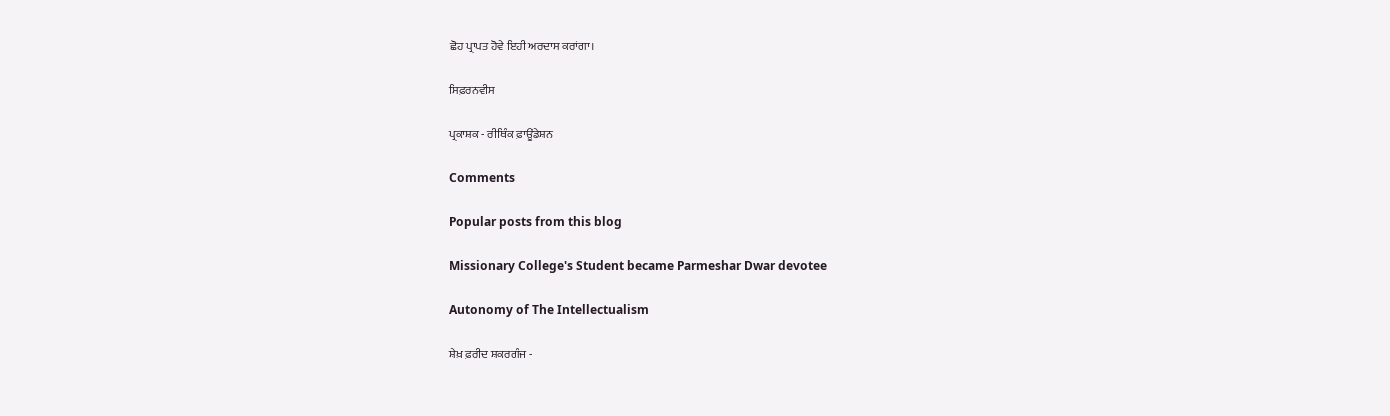ਛੋਹ ਪ੍ਰਾਪਤ ਹੋਵੇ ਇਹੀ ਅਰਦਾਸ ਕਰਾਂਗਾ।

ਸਿਫ਼ਰਨਵੀਸ

ਪ੍ਰਕਾਸ਼ਕ - ਰੀਥਿੰਕ ਫ਼ਾਊਂਡੇਸ਼ਨ

Comments

Popular posts from this blog

Missionary College's Student became Parmeshar Dwar devotee

Autonomy of The Intellectualism

ਸ਼ੇਖ਼ ਫ਼ਰੀਦ ਸ਼ਕਰਗੰਜ -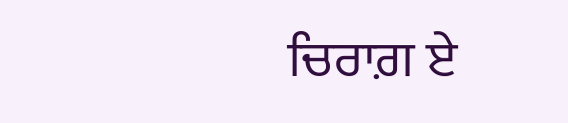ਚਿਰਾਗ਼ ਏ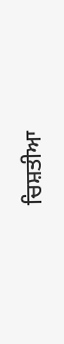ਚਿਸ਼ਤੀਆ